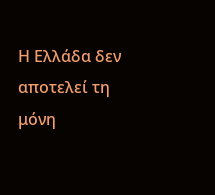Η Ελλάδα δεν αποτελεί τη μόνη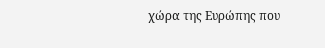χώρα της Ευρώπης που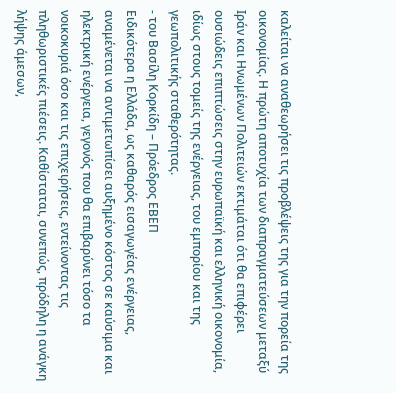καλείται να αναθεωρήσει τις προβλέψεις της για την πορεία της οικονομίας. Η πρώτη αποτυχία των διαπραγματεύσεων μεταξύ Ιράν και Ηνωμένων Πολιτειών εκτιμάται ότι θα επιφέρει ουσιώδεις επιπτώσεις στην ευρωπαϊκή και ελληνική οικονομία, ιδίως στους τομείς της ενέργειας, του εμπορίου και της γεωπολιτικής σταθερότητας.
- του Βασίλη Κορκίδη – Πρόεδρος ΕΒΕΠ
Ειδικότερα η Ελλάδα, ως καθαρός εισαγωγέας ενέργειας, αναμένεται να αντιμετωπίσει αυξημένο κόστος σε καύσιμα και ηλεκτρική ενέργεια, γεγονός που θα επιβαρύνει τόσο τα νοικοκυριά όσο και τις επιχειρήσεις, εντείνοντας τις πληθωριστικές πιέσεις. Καθίσταται, συνεπώς, πρόδηλη η ανάγκη λήψης άμεσων,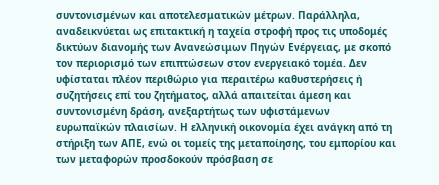συντονισμένων και αποτελεσματικών μέτρων. Παράλληλα, αναδεικνύεται ως επιτακτική η ταχεία στροφή προς τις υποδομές δικτύων διανομής των Ανανεώσιμων Πηγών Ενέργειας, με σκοπό τον περιορισμό των επιπτώσεων στον ενεργειακό τομέα. Δεν υφίσταται πλέον περιθώριο για περαιτέρω καθυστερήσεις ή συζητήσεις επί του ζητήματος, αλλά απαιτείται άμεση και συντονισμένη δράση, ανεξαρτήτως των υφιστάμενων ευρωπαϊκών πλαισίων. Η ελληνική οικονομία έχει ανάγκη από τη στήριξη των ΑΠΕ, ενώ οι τομείς της μεταποίησης, του εμπορίου και των μεταφορών προσδοκούν πρόσβαση σε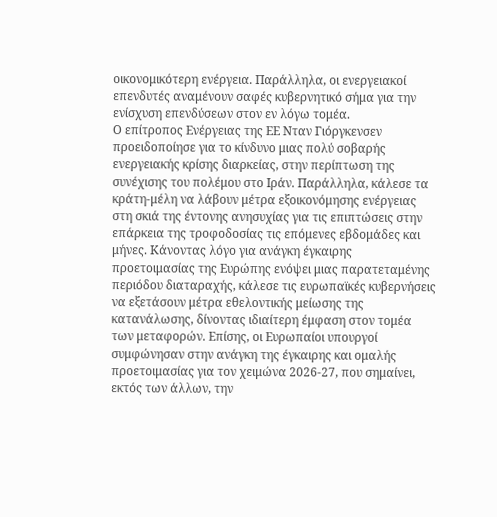οικονομικότερη ενέργεια. Παράλληλα, οι ενεργειακοί επενδυτές αναμένουν σαφές κυβερνητικό σήμα για την ενίσχυση επενδύσεων στον εν λόγω τομέα.
Ο επίτροπος Ενέργειας της ΕΕ Νταν Γιόργκενσεν προειδοποίησε για το κίνδυνο μιας πολύ σοβαρής ενεργειακής κρίσης διαρκείας, στην περίπτωση της συνέχισης του πολέμου στο Ιράν. Παράλληλα, κάλεσε τα κράτη-μέλη να λάβουν μέτρα εξοικονόμησης ενέργειας στη σκιά της έντονης ανησυχίας για τις επιπτώσεις στην επάρκεια της τροφοδοσίας τις επόμενες εβδομάδες και μήνες. Κάνοντας λόγο για ανάγκη έγκαιρης προετοιμασίας της Ευρώπης ενόψει μιας παρατεταμένης περιόδου διαταραχής, κάλεσε τις ευρωπαϊκές κυβερνήσεις να εξετάσουν μέτρα εθελοντικής μείωσης της κατανάλωσης, δίνοντας ιδιαίτερη έμφαση στον τομέα των μεταφορών. Επίσης, οι Ευρωπαίοι υπουργοί συμφώνησαν στην ανάγκη της έγκαιρης και ομαλής προετοιμασίας για τον χειμώνα 2026-27, που σημαίνει, εκτός των άλλων, την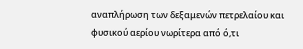αναπλήρωση των δεξαμενών πετρελαίου και φυσικού αερίου νωρίτερα από ό,τι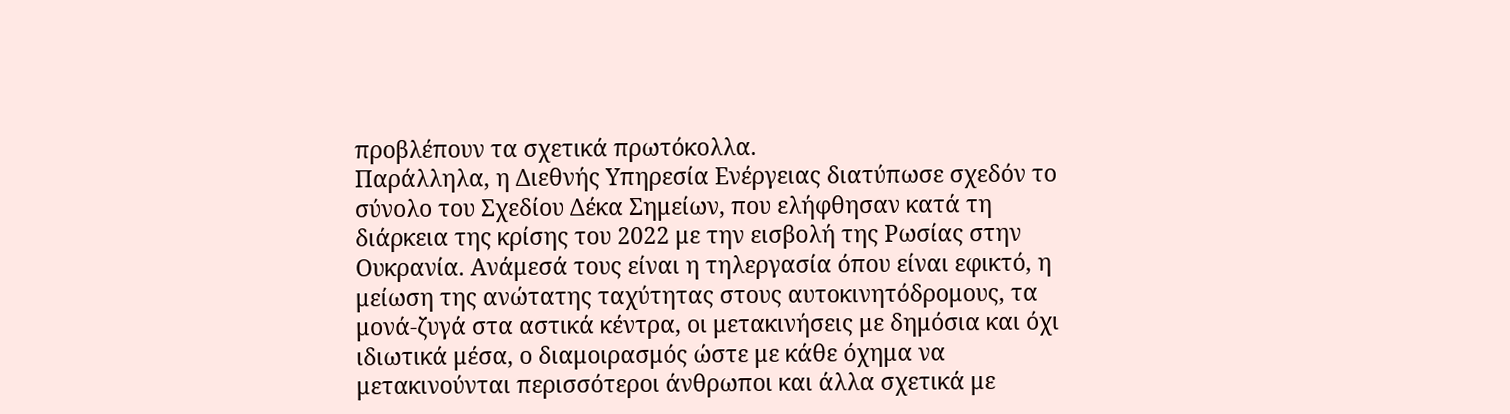προβλέπουν τα σχετικά πρωτόκολλα.
Παράλληλα, η Διεθνής Υπηρεσία Ενέργειας διατύπωσε σχεδόν το σύνολο του Σχεδίου Δέκα Σημείων, που ελήφθησαν κατά τη διάρκεια της κρίσης του 2022 με την εισβολή της Ρωσίας στην Ουκρανία. Ανάμεσά τους είναι η τηλεργασία όπου είναι εφικτό, η μείωση της ανώτατης ταχύτητας στους αυτοκινητόδρομους, τα μονά-ζυγά στα αστικά κέντρα, οι μετακινήσεις με δημόσια και όχι ιδιωτικά μέσα, ο διαμοιρασμός ώστε με κάθε όχημα να μετακινούνται περισσότεροι άνθρωποι και άλλα σχετικά με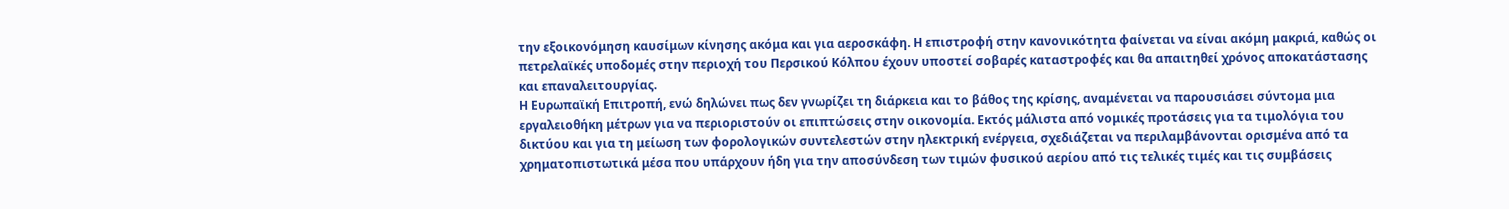την εξοικονόμηση καυσίμων κίνησης ακόμα και για αεροσκάφη. Η επιστροφή στην κανονικότητα φαίνεται να είναι ακόμη μακριά, καθώς οι πετρελαϊκές υποδομές στην περιοχή του Περσικού Κόλπου έχουν υποστεί σοβαρές καταστροφές και θα απαιτηθεί χρόνος αποκατάστασης και επαναλειτουργίας.
Η Ευρωπαϊκή Επιτροπή, ενώ δηλώνει πως δεν γνωρίζει τη διάρκεια και το βάθος της κρίσης, αναμένεται να παρουσιάσει σύντομα μια εργαλειοθήκη μέτρων για να περιοριστούν οι επιπτώσεις στην οικονομία. Εκτός μάλιστα από νομικές προτάσεις για τα τιμολόγια του δικτύου και για τη μείωση των φορολογικών συντελεστών στην ηλεκτρική ενέργεια, σχεδιάζεται να περιλαμβάνονται ορισμένα από τα χρηματοπιστωτικά μέσα που υπάρχουν ήδη για την αποσύνδεση των τιμών φυσικού αερίου από τις τελικές τιμές και τις συμβάσεις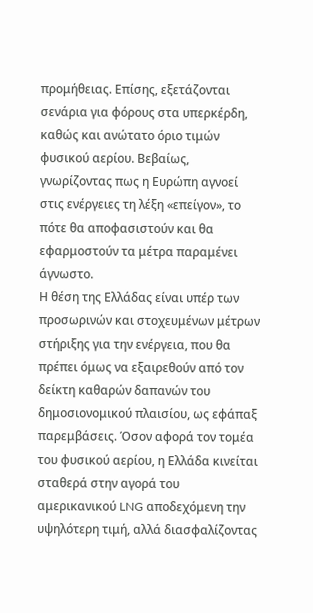προμήθειας. Επίσης, εξετάζονται σενάρια για φόρους στα υπερκέρδη, καθώς και ανώτατο όριο τιμών φυσικού αερίου. Βεβαίως, γνωρίζοντας πως η Ευρώπη αγνοεί στις ενέργειες τη λέξη «επείγον», το πότε θα αποφασιστούν και θα εφαρμοστούν τα μέτρα παραμένει άγνωστο.
Η θέση της Ελλάδας είναι υπέρ των προσωρινών και στοχευμένων μέτρων στήριξης για την ενέργεια, που θα πρέπει όμως να εξαιρεθούν από τον δείκτη καθαρών δαπανών του δημοσιονομικού πλαισίου, ως εφάπαξ παρεμβάσεις. Όσον αφορά τον τομέα του φυσικού αερίου, η Ελλάδα κινείται σταθερά στην αγορά του αμερικανικού LNG αποδεχόμενη την υψηλότερη τιμή, αλλά διασφαλίζοντας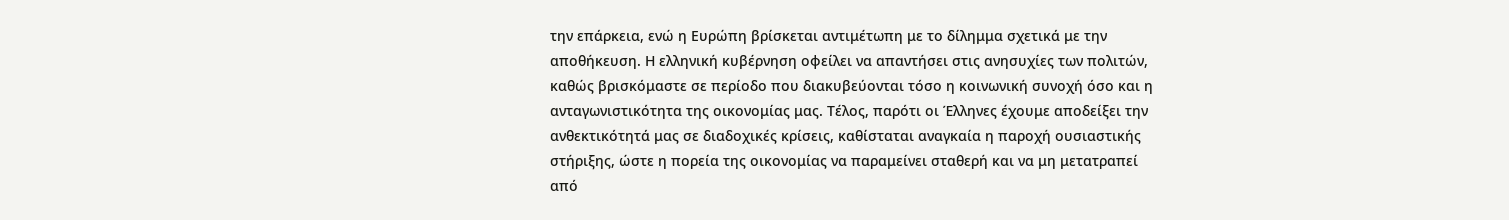την επάρκεια, ενώ η Ευρώπη βρίσκεται αντιμέτωπη με το δίλημμα σχετικά με την αποθήκευση. Η ελληνική κυβέρνηση οφείλει να απαντήσει στις ανησυχίες των πολιτών, καθώς βρισκόμαστε σε περίοδο που διακυβεύονται τόσο η κοινωνική συνοχή όσο και η ανταγωνιστικότητα της οικονομίας μας. Τέλος, παρότι οι Έλληνες έχουμε αποδείξει την ανθεκτικότητά μας σε διαδοχικές κρίσεις, καθίσταται αναγκαία η παροχή ουσιαστικής στήριξης, ώστε η πορεία της οικονομίας να παραμείνει σταθερή και να μη μετατραπεί από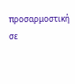προσαρμοστική σε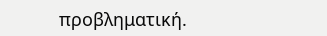προβληματική.